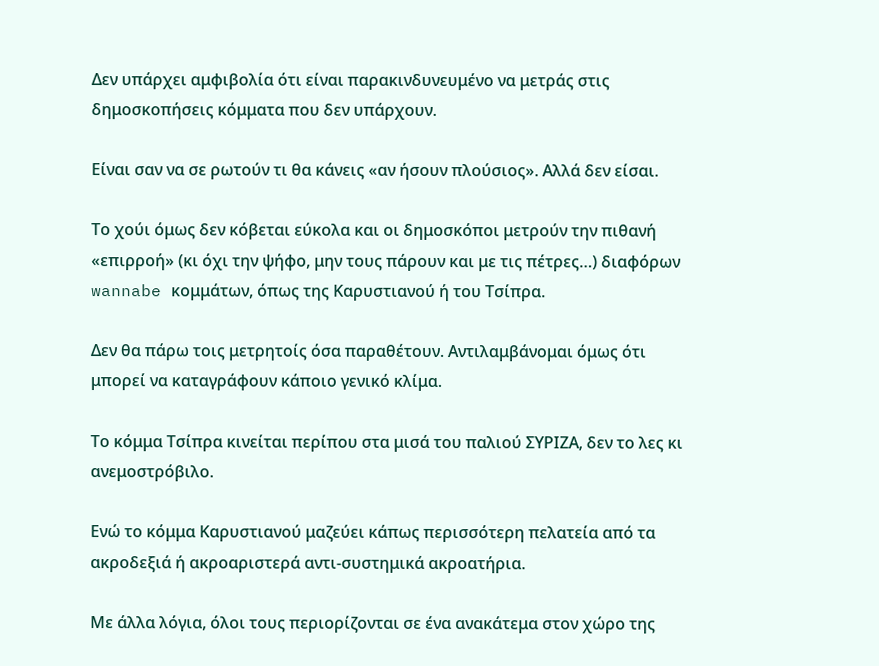Δεν υπάρχει αμφιβολία ότι είναι παρακινδυνευμένο να μετράς στις δημοσκοπήσεις κόμματα που δεν υπάρχουν.

Είναι σαν να σε ρωτούν τι θα κάνεις «αν ήσουν πλούσιος». Αλλά δεν είσαι.

Το χούι όμως δεν κόβεται εύκολα και οι δημοσκόποι μετρούν την πιθανή «επιρροή» (κι όχι την ψήφο, μην τους πάρουν και με τις πέτρες…) διαφόρων wannabe κομμάτων, όπως της Καρυστιανού ή του Τσίπρα.

Δεν θα πάρω τοις μετρητοίς όσα παραθέτουν. Αντιλαμβάνομαι όμως ότι μπορεί να καταγράφουν κάποιο γενικό κλίμα.

Το κόμμα Τσίπρα κινείται περίπου στα μισά του παλιού ΣΥΡΙΖΑ, δεν το λες κι ανεμοστρόβιλο.

Ενώ το κόμμα Καρυστιανού μαζεύει κάπως περισσότερη πελατεία από τα ακροδεξιά ή ακροαριστερά αντι-συστημικά ακροατήρια.

Με άλλα λόγια, όλοι τους περιορίζονται σε ένα ανακάτεμα στον χώρο της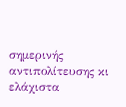σημερινής αντιπολίτευσης κι ελάχιστα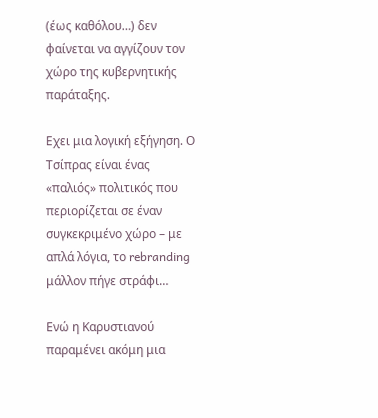(έως καθόλου…) δεν φαίνεται να αγγίζουν τον χώρο της κυβερνητικής παράταξης.

Εχει μια λογική εξήγηση. Ο Τσίπρας είναι ένας «παλιός» πολιτικός που περιορίζεται σε έναν συγκεκριμένο χώρο – με απλά λόγια, το rebranding μάλλον πήγε στράφι…

Ενώ η Καρυστιανού παραμένει ακόμη μια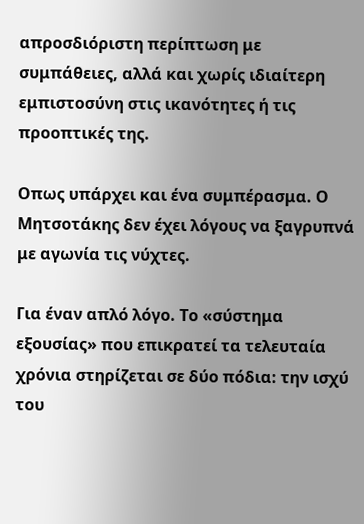απροσδιόριστη περίπτωση με συμπάθειες, αλλά και χωρίς ιδιαίτερη εμπιστοσύνη στις ικανότητες ή τις προοπτικές της.

Οπως υπάρχει και ένα συμπέρασμα. Ο Μητσοτάκης δεν έχει λόγους να ξαγρυπνά με αγωνία τις νύχτες.

Για έναν απλό λόγο. Το «σύστημα εξουσίας» που επικρατεί τα τελευταία χρόνια στηρίζεται σε δύο πόδια: την ισχύ του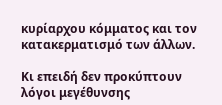κυρίαρχου κόμματος και τον κατακερματισμό των άλλων.

Κι επειδή δεν προκύπτουν λόγοι μεγέθυνσης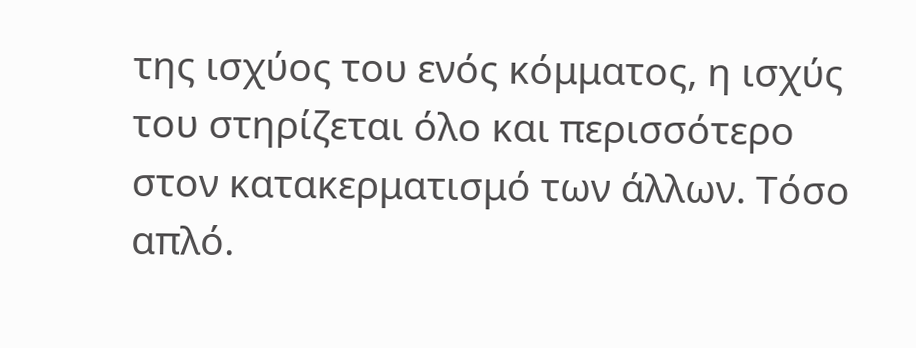της ισχύος του ενός κόμματος, η ισχύς του στηρίζεται όλο και περισσότερο στον κατακερματισμό των άλλων. Τόσο απλό.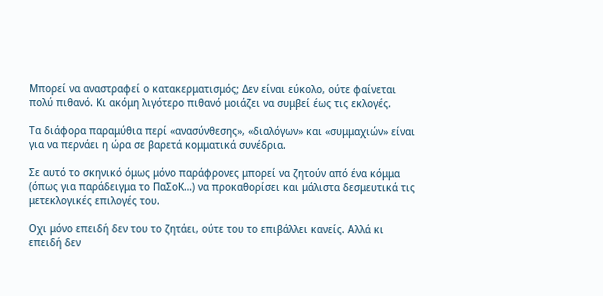Μπορεί να αναστραφεί ο κατακερματισμός; Δεν είναι εύκολο, ούτε φαίνεται πολύ πιθανό. Κι ακόμη λιγότερο πιθανό μοιάζει να συμβεί έως τις εκλογές.

Τα διάφορα παραμύθια περί «ανασύνθεσης», «διαλόγων» και «συμμαχιών» είναι για να περνάει η ώρα σε βαρετά κομματικά συνέδρια.

Σε αυτό το σκηνικό όμως μόνο παράφρονες μπορεί να ζητούν από ένα κόμμα (όπως για παράδειγμα το ΠαΣοΚ…) να προκαθορίσει και μάλιστα δεσμευτικά τις μετεκλογικές επιλογές του.

Οχι μόνο επειδή δεν του το ζητάει, ούτε του το επιβάλλει κανείς. Αλλά κι επειδή δεν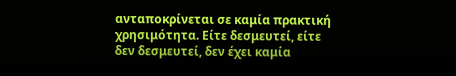ανταποκρίνεται σε καμία πρακτική χρησιμότητα. Είτε δεσμευτεί, είτε δεν δεσμευτεί, δεν έχει καμία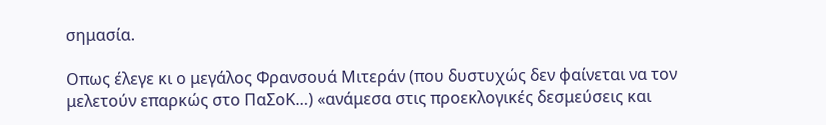σημασία.

Οπως έλεγε κι ο μεγάλος Φρανσουά Μιτεράν (που δυστυχώς δεν φαίνεται να τον μελετούν επαρκώς στο ΠαΣοΚ…) «ανάμεσα στις προεκλογικές δεσμεύσεις και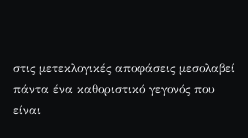στις μετεκλογικές αποφάσεις μεσολαβεί πάντα ένα καθοριστικό γεγονός που είναι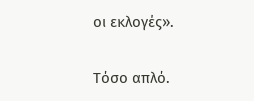οι εκλογές».

Τόσο απλό.